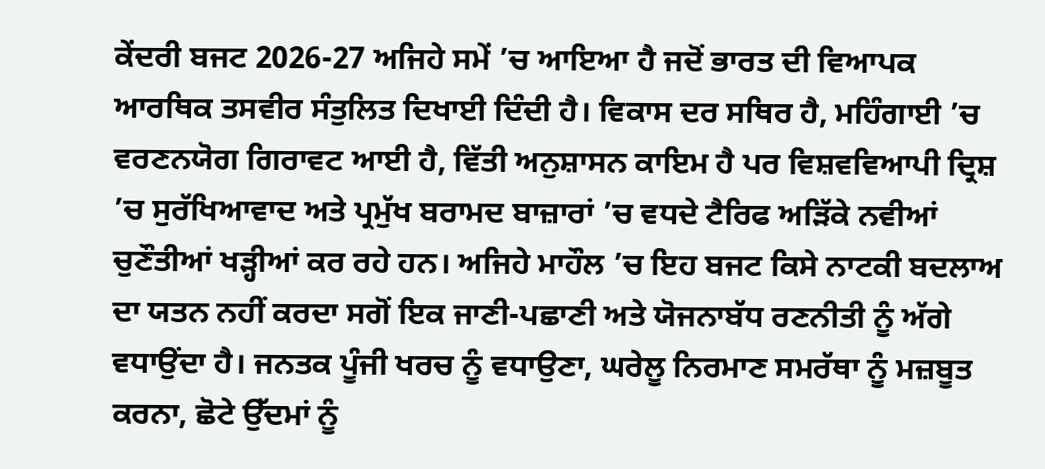ਕੇਂਦਰੀ ਬਜਟ 2026-27 ਅਜਿਹੇ ਸਮੇਂ ’ਚ ਆਇਆ ਹੈ ਜਦੋਂ ਭਾਰਤ ਦੀ ਵਿਆਪਕ ਆਰਥਿਕ ਤਸਵੀਰ ਸੰਤੁਲਿਤ ਦਿਖਾਈ ਦਿੰਦੀ ਹੈ। ਵਿਕਾਸ ਦਰ ਸਥਿਰ ਹੈ, ਮਹਿੰਗਾਈ ’ਚ ਵਰਣਨਯੋਗ ਗਿਰਾਵਟ ਆਈ ਹੈ, ਵਿੱਤੀ ਅਨੁਸ਼ਾਸਨ ਕਾਇਮ ਹੈ ਪਰ ਵਿਸ਼ਵਵਿਆਪੀ ਦ੍ਰਿਸ਼ ’ਚ ਸੁਰੱਖਿਆਵਾਦ ਅਤੇ ਪ੍ਰਮੁੱਖ ਬਰਾਮਦ ਬਾਜ਼ਾਰਾਂ ’ਚ ਵਧਦੇ ਟੈਰਿਫ ਅੜਿੱਕੇ ਨਵੀਆਂ ਚੁਣੌਤੀਆਂ ਖੜ੍ਹੀਆਂ ਕਰ ਰਹੇ ਹਨ। ਅਜਿਹੇ ਮਾਹੌਲ ’ਚ ਇਹ ਬਜਟ ਕਿਸੇ ਨਾਟਕੀ ਬਦਲਾਅ ਦਾ ਯਤਨ ਨਹੀਂ ਕਰਦਾ ਸਗੋਂ ਇਕ ਜਾਣੀ-ਪਛਾਣੀ ਅਤੇ ਯੋਜਨਾਬੱਧ ਰਣਨੀਤੀ ਨੂੰ ਅੱਗੇ ਵਧਾਉਂਦਾ ਹੈ। ਜਨਤਕ ਪੂੰਜੀ ਖਰਚ ਨੂੰ ਵਧਾਉਣਾ, ਘਰੇਲੂ ਨਿਰਮਾਣ ਸਮਰੱਥਾ ਨੂੰ ਮਜ਼ਬੂਤ ਕਰਨਾ, ਛੋਟੇ ਉੱਦਮਾਂ ਨੂੰ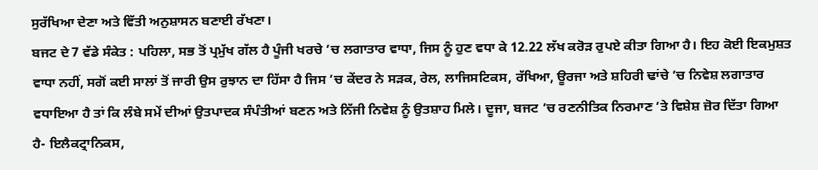ਸੁਰੱਖਿਆ ਦੇਣਾ ਅਤੇ ਵਿੱਤੀ ਅਨੁਸ਼ਾਸਨ ਬਣਾਈ ਰੱਖਣਾ।
ਬਜਟ ਦੇ 7 ਵੱਡੇ ਸੰਕੇਤ : ਪਹਿਲਾ, ਸਭ ਤੋਂ ਪ੍ਰਮੁੱਖ ਗੱਲ ਹੈ ਪੂੰਜੀ ਖਰਚੇ ’ਚ ਲਗਾਤਾਰ ਵਾਧਾ, ਜਿਸ ਨੂੰ ਹੁਣ ਵਧਾ ਕੇ 12.22 ਲੱਖ ਕਰੋੜ ਰੁਪਏ ਕੀਤਾ ਗਿਆ ਹੈ। ਇਹ ਕੋਈ ਇਕਮੁਸ਼ਤ ਵਾਧਾ ਨਹੀਂ, ਸਗੋਂ ਕਈ ਸਾਲਾਂ ਤੋਂ ਜਾਰੀ ਉਸ ਰੁਝਾਨ ਦਾ ਹਿੱਸਾ ਹੈ ਜਿਸ ’ਚ ਕੇਂਦਰ ਨੇ ਸੜਕ, ਰੇਲ, ਲਾਜਿਸਟਿਕਸ, ਰੱਖਿਆ, ਊਰਜਾ ਅਤੇ ਸ਼ਹਿਰੀ ਢਾਂਚੇ ’ਚ ਨਿਵੇਸ਼ ਲਗਾਤਾਰ ਵਧਾਇਆ ਹੈ ਤਾਂ ਕਿ ਲੰਬੇ ਸਮੇਂ ਦੀਆਂ ਉਤਪਾਦਕ ਸੰਪੰਤੀਆਂ ਬਣਨ ਅਤੇ ਨਿੱਜੀ ਨਿਵੇਸ਼ ਨੂੰ ਉਤਸ਼ਾਹ ਮਿਲੇ। ਦੂਜਾ, ਬਜਟ ’ਚ ਰਣਨੀਤਿਕ ਨਿਰਮਾਣ ’ਤੇ ਵਿਸ਼ੇਸ਼ ਜ਼ੋਰ ਦਿੱਤਾ ਗਿਆ ਹੈ- ਇਲੈਕਟ੍ਰਾਨਿਕਸ,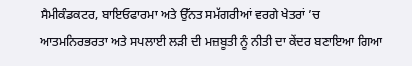ਸੈਮੀਕੰਡਕਟਰ, ਬਾਇਓਫਾਰਮਾ ਅਤੇ ਉੱਨਤ ਸਮੱਗਰੀਆਂ ਵਰਗੇ ਖੇਤਰਾਂ ’ਚ ਆਤਮਨਿਰਭਰਤਾ ਅਤੇ ਸਪਲਾਈ ਲੜੀ ਦੀ ਮਜ਼ਬੂਤੀ ਨੂੰ ਨੀਤੀ ਦਾ ਕੇਂਦਰ ਬਣਾਇਆ ਗਿਆ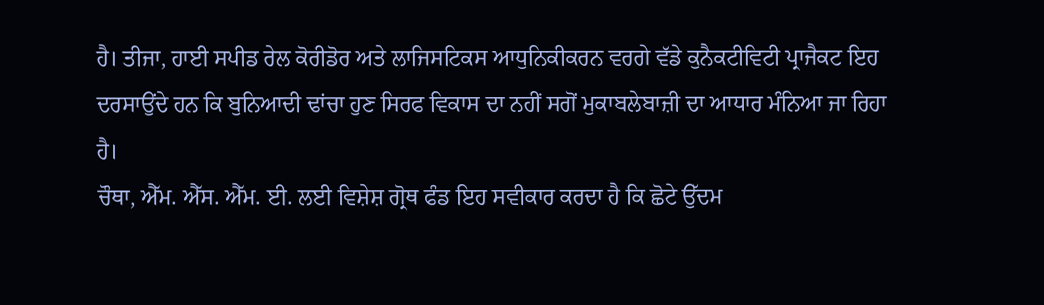ਹੈ। ਤੀਜਾ, ਹਾਈ ਸਪੀਡ ਰੇਲ ਕੋਰੀਡੋਰ ਅਤੇ ਲਾਜਿਸਟਿਕਸ ਆਧੁਨਿਕੀਕਰਨ ਵਰਗੇ ਵੱਡੇ ਕੁਨੈਕਟੀਵਿਟੀ ਪ੍ਰਾਜੈਕਟ ਇਹ ਦਰਸਾਉਂਦੇ ਹਨ ਕਿ ਬੁਨਿਆਦੀ ਢਾਂਚਾ ਹੁਣ ਸਿਰਫ ਵਿਕਾਸ ਦਾ ਨਹੀਂ ਸਗੋਂ ਮੁਕਾਬਲੇਬਾਜ਼ੀ ਦਾ ਆਧਾਰ ਮੰਨਿਆ ਜਾ ਰਿਹਾ ਹੈ।
ਚੌਥਾ, ਐੱਮ. ਐੱਸ. ਐੱਮ. ਈ. ਲਈ ਵਿਸ਼ੇਸ਼ ਗ੍ਰੋਥ ਫੰਡ ਇਹ ਸਵੀਕਾਰ ਕਰਦਾ ਹੈ ਕਿ ਛੋਟੇ ਉੱਦਮ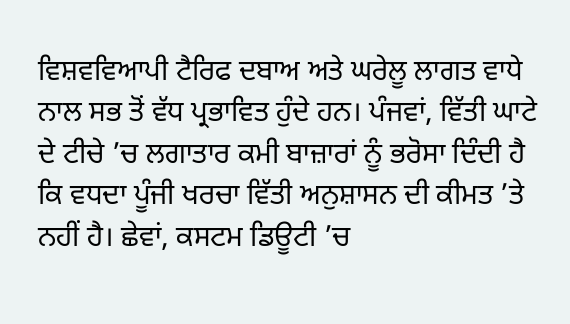ਵਿਸ਼ਵਵਿਆਪੀ ਟੈਰਿਫ ਦਬਾਅ ਅਤੇ ਘਰੇਲੂ ਲਾਗਤ ਵਾਧੇ ਨਾਲ ਸਭ ਤੋਂ ਵੱਧ ਪ੍ਰਭਾਵਿਤ ਹੁੰਦੇ ਹਨ। ਪੰਜਵਾਂ, ਵਿੱਤੀ ਘਾਟੇ ਦੇ ਟੀਚੇ ’ਚ ਲਗਾਤਾਰ ਕਮੀ ਬਾਜ਼ਾਰਾਂ ਨੂੰ ਭਰੋਸਾ ਦਿੰਦੀ ਹੈ ਕਿ ਵਧਦਾ ਪੂੰਜੀ ਖਰਚਾ ਵਿੱਤੀ ਅਨੁਸ਼ਾਸਨ ਦੀ ਕੀਮਤ ’ਤੇ ਨਹੀਂ ਹੈ। ਛੇਵਾਂ, ਕਸਟਮ ਡਿਊਟੀ ’ਚ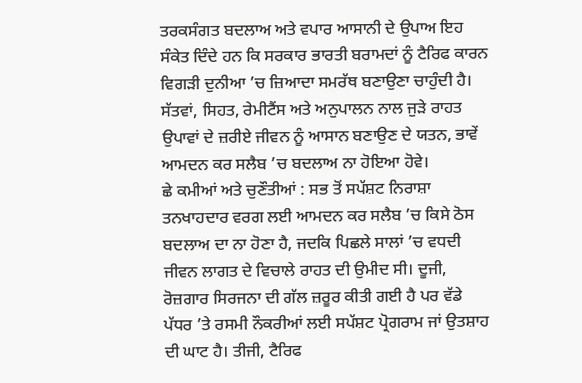ਤਰਕਸੰਗਤ ਬਦਲਾਅ ਅਤੇ ਵਪਾਰ ਆਸਾਨੀ ਦੇ ਉਪਾਅ ਇਹ ਸੰਕੇਤ ਦਿੰਦੇ ਹਨ ਕਿ ਸਰਕਾਰ ਭਾਰਤੀ ਬਰਾਮਦਾਂ ਨੂੰ ਟੈਰਿਫ ਕਾਰਨ ਵਿਗੜੀ ਦੁਨੀਆ ’ਚ ਜ਼ਿਆਦਾ ਸਮਰੱਥ ਬਣਾਉਣਾ ਚਾਹੁੰਦੀ ਹੈ। ਸੱਤਵਾਂ, ਸਿਹਤ, ਰੇਮੀਟੈਂਸ ਅਤੇ ਅਨੁਪਾਲਨ ਨਾਲ ਜੁੜੇ ਰਾਹਤ ਉਪਾਵਾਂ ਦੇ ਜ਼ਰੀਏ ਜੀਵਨ ਨੂੰ ਆਸਾਨ ਬਣਾਉਣ ਦੇ ਯਤਨ, ਭਾਵੇਂ ਆਮਦਨ ਕਰ ਸਲੈਬ ’ਚ ਬਦਲਾਅ ਨਾ ਹੋਇਆ ਹੋਵੇ।
ਛੇ ਕਮੀਆਂ ਅਤੇ ਚੁਣੌਤੀਆਂ : ਸਭ ਤੋਂ ਸਪੱਸ਼ਟ ਨਿਰਾਸ਼ਾ ਤਨਖਾਹਦਾਰ ਵਰਗ ਲਈ ਆਮਦਨ ਕਰ ਸਲੈਬ ’ਚ ਕਿਸੇ ਠੋਸ ਬਦਲਾਅ ਦਾ ਨਾ ਹੋਣਾ ਹੈ, ਜਦਕਿ ਪਿਛਲੇ ਸਾਲਾਂ ’ਚ ਵਧਦੀ ਜੀਵਨ ਲਾਗਤ ਦੇ ਵਿਚਾਲੇ ਰਾਹਤ ਦੀ ਉਮੀਦ ਸੀ। ਦੂਜੀ, ਰੋਜ਼ਗਾਰ ਸਿਰਜਨਾ ਦੀ ਗੱਲ ਜ਼ਰੂਰ ਕੀਤੀ ਗਈ ਹੈ ਪਰ ਵੱਡੇ ਪੱਧਰ ’ਤੇ ਰਸਮੀ ਨੌਕਰੀਆਂ ਲਈ ਸਪੱਸ਼ਟ ਪ੍ਰੋਗਰਾਮ ਜਾਂ ਉਤਸ਼ਾਹ ਦੀ ਘਾਟ ਹੈ। ਤੀਜੀ, ਟੈਰਿਫ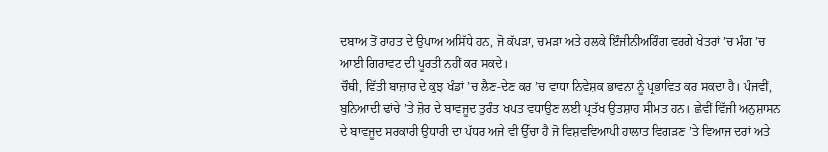ਦਬਾਅ ਤੋਂ ਰਾਹਤ ਦੇ ਉਪਾਅ ਅਸਿੱਧੇ ਹਨ, ਜੋ ਕੱਪੜਾ, ਚਮੜਾ ਅਤੇ ਹਲਕੇ ਇੰਜੀਨੀਅਰਿੰਗ ਵਰਗੇ ਖੇਤਰਾਂ ’ਚ ਮੰਗ ’ਚ ਆਈ ਗਿਰਾਵਟ ਦੀ ਪੂਰਤੀ ਨਹੀਂ ਕਰ ਸਕਦੇ।
ਚੌਥੀ, ਵਿੱਤੀ ਬਾਜ਼ਾਰ ਦੇ ਕੁਝ ਖੰਡਾਂ ’ਚ ਲੈਣ-ਦੇਣ ਕਰ ’ਚ ਵਾਧਾ ਨਿਵੇਸ਼ਕ ਭਾਵਨਾ ਨੂੰ ਪ੍ਰਭਾਵਿਤ ਕਰ ਸਕਦਾ ਹੈ। ਪੰਜਵੀਂ, ਬੁਨਿਆਦੀ ਢਾਂਚੇ ’ਤੇ ਜ਼ੋਰ ਦੇ ਬਾਵਜੂਦ ਤੁਰੰਤ ਖਪਤ ਵਧਾਉਣ ਲਈ ਪ੍ਰਤੱਖ ਉਤਸ਼ਾਹ ਸੀਮਤ ਹਨ। ਛੇਵੀਂ ਵਿੱਜੀ ਅਨੁਸ਼ਾਸਨ ਦੇ ਬਾਵਜੂਦ ਸਰਕਾਰੀ ਉਧਾਰੀ ਦਾ ਪੱਧਰ ਅਜੇ ਵੀ ਉੱਚਾ ਹੈ ਜੋ ਵਿਸ਼ਵਵਿਆਪੀ ਹਾਲਾਤ ਵਿਗੜਣ ’ਤੇ ਵਿਆਜ ਦਰਾਂ ਅਤੇ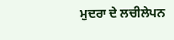ਮੁਦਰਾ ਦੇ ਲਚੀਲੇਪਨ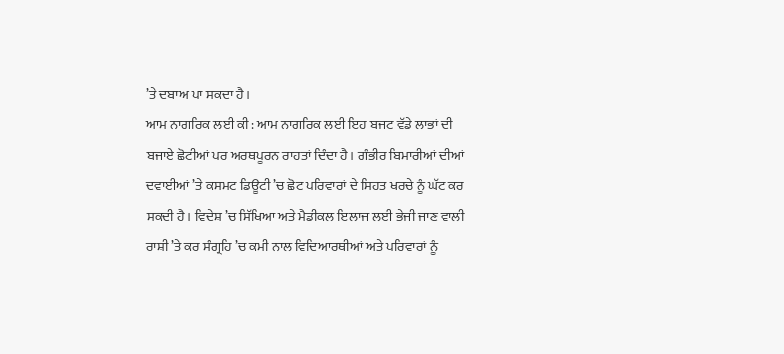’ਤੇ ਦਬਾਅ ਪਾ ਸਕਦਾ ਹੈ।
ਆਮ ਨਾਗਰਿਕ ਲਈ ਕੀ : ਆਮ ਨਾਗਰਿਕ ਲਈ ਇਹ ਬਜਟ ਵੱਡੇ ਲਾਭਾਂ ਦੀ ਬਜਾਏ ਛੋਟੀਆਂ ਪਰ ਅਰਥਪੂਰਨ ਰਾਹਤਾਂ ਦਿੰਦਾ ਹੈ। ਗੰਭੀਰ ਬਿਮਾਰੀਆਂ ਦੀਆਂ ਦਵਾਈਆਂ ’ਤੇ ਕਸਮਟ ਡਿਊਟੀ ’ਚ ਛੋਟ ਪਰਿਵਾਰਾਂ ਦੇ ਸਿਹਤ ਖਰਚੇ ਨੂੰ ਘੱਟ ਕਰ ਸਕਦੀ ਹੈ। ਵਿਦੇਸ਼ ’ਚ ਸਿੱਖਿਆ ਅਤੇ ਮੈਡੀਕਲ ਇਲਾਜ ਲਈ ਭੇਜੀ ਜਾਣ ਵਾਲੀ ਰਾਸ਼ੀ ’ਤੇ ਕਰ ਸੰਗ੍ਰਹਿ ’ਚ ਕਮੀ ਨਾਲ ਵਿਦਿਆਰਥੀਆਂ ਅਤੇ ਪਰਿਵਾਰਾਂ ਨੂੰ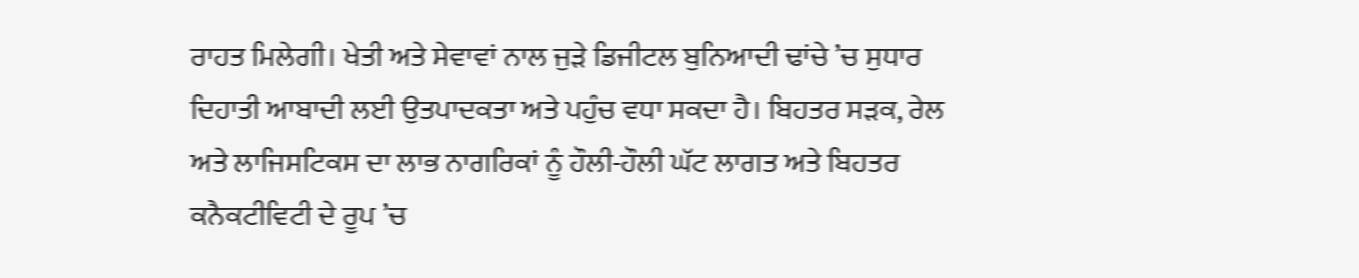ਰਾਹਤ ਮਿਲੇਗੀ। ਖੇਤੀ ਅਤੇ ਸੇਵਾਵਾਂ ਨਾਲ ਜੁੜੇ ਡਿਜੀਟਲ ਬੁਨਿਆਦੀ ਢਾਂਚੇ ’ਚ ਸੁਧਾਰ ਦਿਹਾਤੀ ਆਬਾਦੀ ਲਈ ਉਤਪਾਦਕਤਾ ਅਤੇ ਪਹੁੰਚ ਵਧਾ ਸਕਦਾ ਹੈ। ਬਿਹਤਰ ਸੜਕ, ਰੇਲ ਅਤੇ ਲਾਜਿਸਟਿਕਸ ਦਾ ਲਾਭ ਨਾਗਰਿਕਾਂ ਨੂੰ ਹੌਲੀ-ਹੌਲੀ ਘੱਟ ਲਾਗਤ ਅਤੇ ਬਿਹਤਰ ਕਨੈਕਟੀਵਿਟੀ ਦੇ ਰੂਪ ’ਚ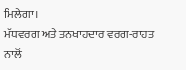ਮਿਲੇਗਾ।
ਮੱਧਵਰਗ ਅਤੇ ਤਨਖਾਹਦਾਰ ਵਰਗ-ਰਾਹਤ ਨਾਲੋਂ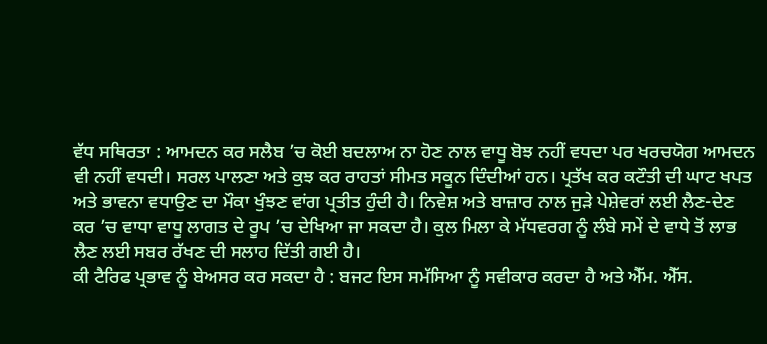ਵੱਧ ਸਥਿਰਤਾ : ਆਮਦਨ ਕਰ ਸਲੈਬ ’ਚ ਕੋਈ ਬਦਲਾਅ ਨਾ ਹੋਣ ਨਾਲ ਵਾਧੂ ਬੋਝ ਨਹੀਂ ਵਧਦਾ ਪਰ ਖਰਚਯੋਗ ਆਮਦਨ ਵੀ ਨਹੀਂ ਵਧਦੀ। ਸਰਲ ਪਾਲਣਾ ਅਤੇ ਕੁਝ ਕਰ ਰਾਹਤਾਂ ਸੀਮਤ ਸਕੂਨ ਦਿੰਦੀਆਂ ਹਨ। ਪ੍ਰਤੱਖ ਕਰ ਕਟੌਤੀ ਦੀ ਘਾਟ ਖਪਤ ਅਤੇ ਭਾਵਨਾ ਵਧਾਉਣ ਦਾ ਮੌਕਾ ਖੁੰਝਣ ਵਾਂਗ ਪ੍ਰਤੀਤ ਹੁੰਦੀ ਹੈ। ਨਿਵੇਸ਼ ਅਤੇ ਬਾਜ਼ਾਰ ਨਾਲ ਜੁੜੇ ਪੇਸ਼ੇਵਰਾਂ ਲਈ ਲੈਣ-ਦੇਣ ਕਰ ’ਚ ਵਾਧਾ ਵਾਧੂ ਲਾਗਤ ਦੇ ਰੂਪ ’ਚ ਦੇਖਿਆ ਜਾ ਸਕਦਾ ਹੈ। ਕੁਲ ਮਿਲਾ ਕੇ ਮੱਧਵਰਗ ਨੂੰ ਲੰਬੇ ਸਮੇਂ ਦੇ ਵਾਧੇ ਤੋਂ ਲਾਭ ਲੈਣ ਲਈ ਸਬਰ ਰੱਖਣ ਦੀ ਸਲਾਹ ਦਿੱਤੀ ਗਈ ਹੈ।
ਕੀ ਟੈਰਿਫ ਪ੍ਰਭਾਵ ਨੂੰ ਬੇਅਸਰ ਕਰ ਸਕਦਾ ਹੈ : ਬਜਟ ਇਸ ਸਮੱਸਿਆ ਨੂੰ ਸਵੀਕਾਰ ਕਰਦਾ ਹੈ ਅਤੇ ਐੱਮ. ਐੱਸ.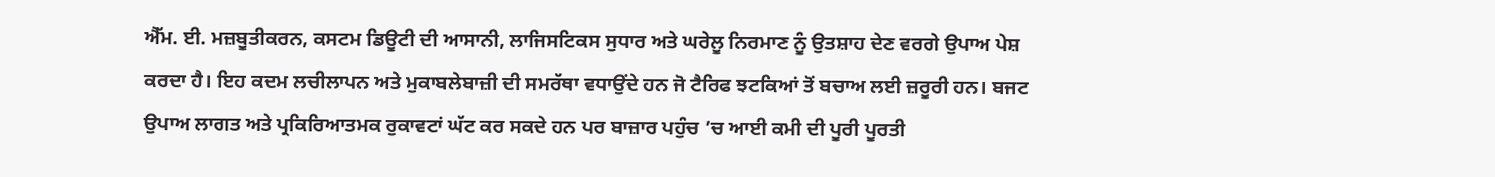ਐੱਮ. ਈ. ਮਜ਼ਬੂਤੀਕਰਨ, ਕਸਟਮ ਡਿਊਟੀ ਦੀ ਆਸਾਨੀ, ਲਾਜਿਸਟਿਕਸ ਸੁਧਾਰ ਅਤੇ ਘਰੇਲੂ ਨਿਰਮਾਣ ਨੂੰ ਉਤਸ਼ਾਹ ਦੇਣ ਵਰਗੇ ਉਪਾਅ ਪੇਸ਼ ਕਰਦਾ ਹੈ। ਇਹ ਕਦਮ ਲਚੀਲਾਪਨ ਅਤੇ ਮੁਕਾਬਲੇਬਾਜ਼ੀ ਦੀ ਸਮਰੱਥਾ ਵਧਾਉਂਦੇ ਹਨ ਜੋ ਟੈਰਿਫ ਝਟਕਿਆਂ ਤੋਂ ਬਚਾਅ ਲਈ ਜ਼ਰੂਰੀ ਹਨ। ਬਜਟ ਉਪਾਅ ਲਾਗਤ ਅਤੇ ਪ੍ਰਕਿਰਿਆਤਮਕ ਰੁਕਾਵਟਾਂ ਘੱਟ ਕਰ ਸਕਦੇ ਹਨ ਪਰ ਬਾਜ਼ਾਰ ਪਹੁੰਚ ’ਚ ਆਈ ਕਮੀ ਦੀ ਪੂਰੀ ਪੂਰਤੀ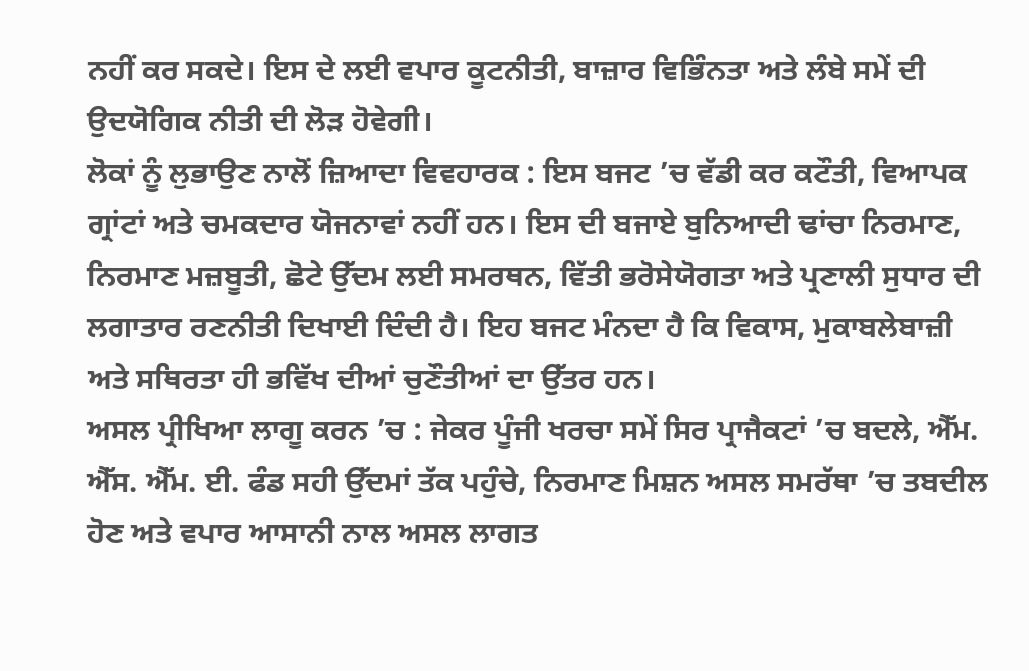ਨਹੀਂ ਕਰ ਸਕਦੇ। ਇਸ ਦੇ ਲਈ ਵਪਾਰ ਕੂਟਨੀਤੀ, ਬਾਜ਼ਾਰ ਵਿਭਿੰਨਤਾ ਅਤੇ ਲੰਬੇ ਸਮੇਂ ਦੀ ਉਦਯੋਗਿਕ ਨੀਤੀ ਦੀ ਲੋੜ ਹੋਵੇਗੀ।
ਲੋਕਾਂ ਨੂੰ ਲੁਭਾਉਣ ਨਾਲੋਂ ਜ਼ਿਆਦਾ ਵਿਵਹਾਰਕ : ਇਸ ਬਜਟ ’ਚ ਵੱਡੀ ਕਰ ਕਟੌਤੀ, ਵਿਆਪਕ ਗ੍ਰਾਂਟਾਂ ਅਤੇ ਚਮਕਦਾਰ ਯੋਜਨਾਵਾਂ ਨਹੀਂ ਹਨ। ਇਸ ਦੀ ਬਜਾਏ ਬੁਨਿਆਦੀ ਢਾਂਚਾ ਨਿਰਮਾਣ, ਨਿਰਮਾਣ ਮਜ਼ਬੂਤੀ, ਛੋਟੇ ਉੱਦਮ ਲਈ ਸਮਰਥਨ, ਵਿੱਤੀ ਭਰੋਸੇਯੋਗਤਾ ਅਤੇ ਪ੍ਰਣਾਲੀ ਸੁਧਾਰ ਦੀ ਲਗਾਤਾਰ ਰਣਨੀਤੀ ਦਿਖਾਈ ਦਿੰਦੀ ਹੈ। ਇਹ ਬਜਟ ਮੰਨਦਾ ਹੈ ਕਿ ਵਿਕਾਸ, ਮੁਕਾਬਲੇਬਾਜ਼ੀ ਅਤੇ ਸਥਿਰਤਾ ਹੀ ਭਵਿੱਖ ਦੀਆਂ ਚੁਣੌਤੀਆਂ ਦਾ ਉੱਤਰ ਹਨ।
ਅਸਲ ਪ੍ਰੀਖਿਆ ਲਾਗੂ ਕਰਨ ’ਚ : ਜੇਕਰ ਪੂੰਜੀ ਖਰਚਾ ਸਮੇਂ ਸਿਰ ਪ੍ਰਾਜੈਕਟਾਂ ’ਚ ਬਦਲੇ, ਐੱਮ. ਐੱਸ. ਐੱਮ. ਈ. ਫੰਡ ਸਹੀ ਉੱਦਮਾਂ ਤੱਕ ਪਹੁੰਚੇ, ਨਿਰਮਾਣ ਮਿਸ਼ਨ ਅਸਲ ਸਮਰੱਥਾ ’ਚ ਤਬਦੀਲ ਹੋਣ ਅਤੇ ਵਪਾਰ ਆਸਾਨੀ ਨਾਲ ਅਸਲ ਲਾਗਤ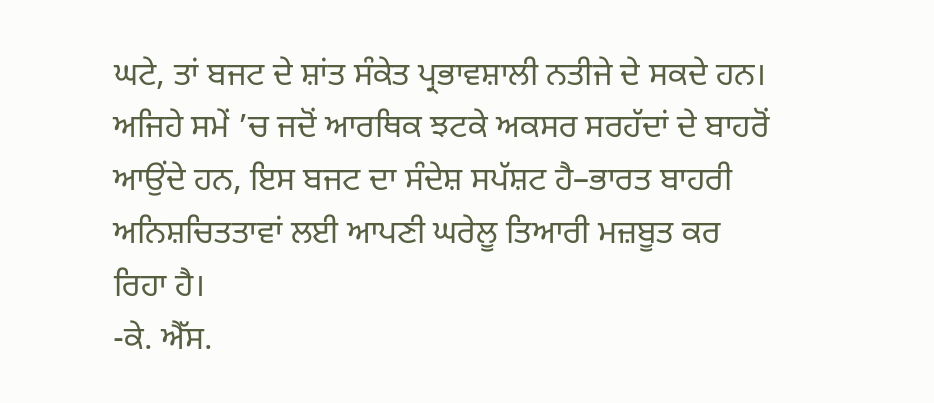ਘਟੇ, ਤਾਂ ਬਜਟ ਦੇ ਸ਼ਾਂਤ ਸੰਕੇਤ ਪ੍ਰਭਾਵਸ਼ਾਲੀ ਨਤੀਜੇ ਦੇ ਸਕਦੇ ਹਨ। ਅਜਿਹੇ ਸਮੇਂ ’ਚ ਜਦੋਂ ਆਰਥਿਕ ਝਟਕੇ ਅਕਸਰ ਸਰਹੱਦਾਂ ਦੇ ਬਾਹਰੋਂ ਆਉਂਦੇ ਹਨ, ਇਸ ਬਜਟ ਦਾ ਸੰਦੇਸ਼ ਸਪੱਸ਼ਟ ਹੈ–ਭਾਰਤ ਬਾਹਰੀ ਅਨਿਸ਼ਚਿਤਤਾਵਾਂ ਲਈ ਆਪਣੀ ਘਰੇਲੂ ਤਿਆਰੀ ਮਜ਼ਬੂਤ ਕਰ ਰਿਹਾ ਹੈ।
-ਕੇ. ਐੱਸ.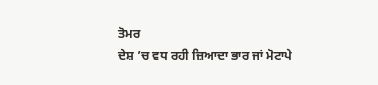ਤੋਮਰ
ਦੇਸ਼ ’ਚ ਵਧ ਰਹੀ ਜ਼ਿਆਦਾ ਭਾਰ ਜਾਂ ਮੋਟਾਪੇ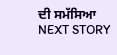ਦੀ ਸਮੱਸਿਆ
NEXT STORY